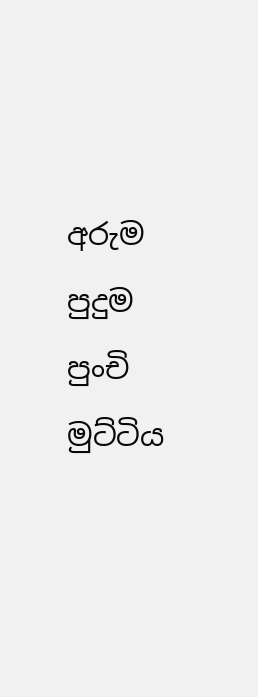අරුම පුදුම පුංචි මුට්ටිය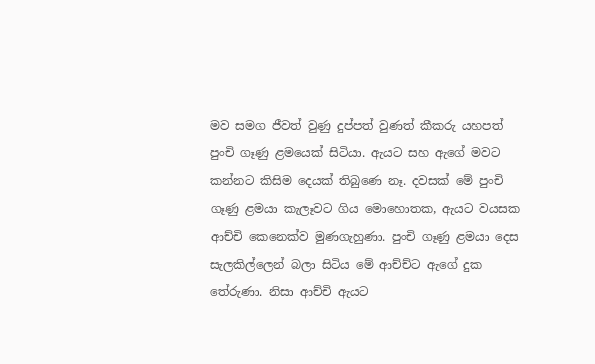මව සමග ජීවත් වුණු දුප්පත් වුණත් කීකරු යහපත් පුංචි ගෑණු ළමයෙක් සිටියා. ඇයට සහ ඇගේ මවට කන්නට කිසිම දෙයක් තිබුණෙ නෑ. දවසක් මේ පුංචි ගෑණු ළමයා කැලෑවට ගිය මොහොතක, ඇයට වයසක ආච්චි කෙනෙක්ව මුණගැහුණා. පුංචි ගෑණු ළමයා දෙස සැලකිල්ලෙන් බලා සිටිය මේ ආච්ච්ට ඇගේ දුක තේරුණා. නිසා ආච්චි ඇයට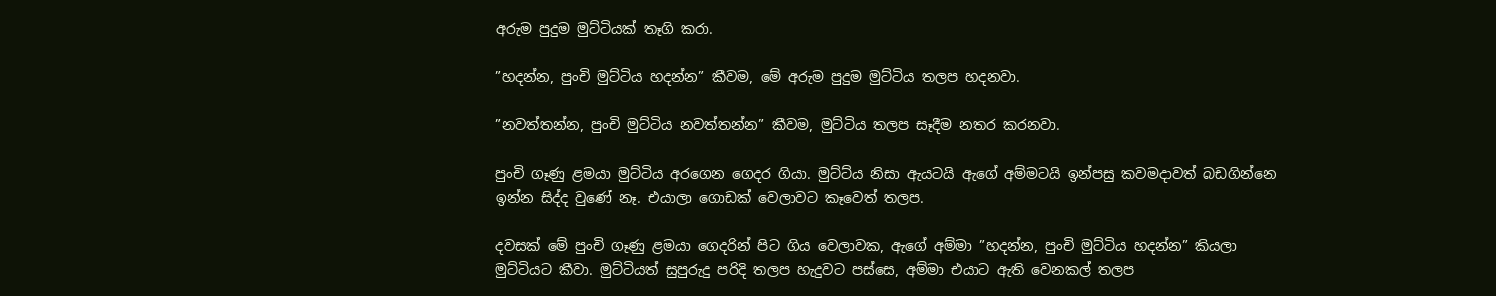අරුම පුදුම මුට්ටියක් තෑගි කරා.

”හදන්න, පුංචි මුට්ටිය හදන්න” කීවම, මේ අරුම පුදුම මුට්ටිය තලප හදනවා.

”නවත්තන්න, පුංචි මුට්ටිය නවත්තන්න” කීවම, මුට්ටිය තලප සෑදීම නතර කරනවා.

පුංචි ගෑණු ළමයා මුට්ටිය අරගෙන ගෙදර ගියා. මුට්ට්ය නිසා ඇයටයි ඇගේ අම්මටයි ඉන්පසු කවමදාවත් බඩගින්නෙ ඉන්න සිද්ද වුණේ නෑ. එයාලා ගොඩක් වෙලාවට කෑවෙත් තලප.

දවසක් මේ පුංචි ගෑණු ළමයා ගෙදරින් පිට ගිය වෙලාවක, ඇගේ අම්මා ”හදන්න, පුංචි මුට්ටිය හදන්න” කියලා මුට්ටියට කීවා. මුට්ටියත් සුපුරුදු පරිදි තලප හැදුවට පස්සෙ, අම්මා එයාට ඇති වෙනකල් තලප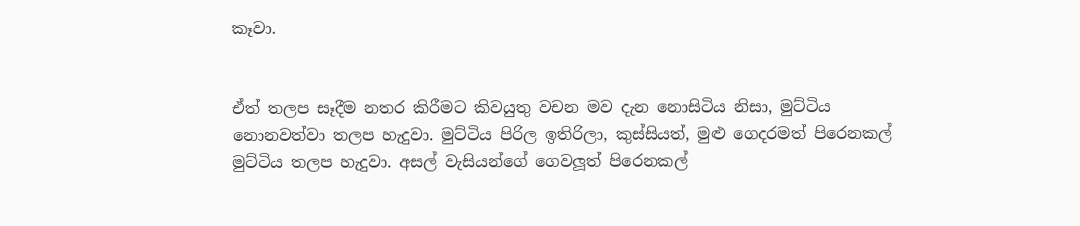කෑවා.


ඒත් තලප සෑදීම නතර කිරීමට කිවයුතු වචන මව දැන නොසිටිය නිසා, මුට්ටිය නොනවත්වා තලප හැදුවා. මුට්ටිය පිරිල ඉතිරිලා, කුස්සියත්, මුළු ගෙදරමත් පිරෙනකල් මුට්ටිය තලප හැදුවා. අසල් වැසියන්ගේ ගෙවලූත් පිරෙනකල්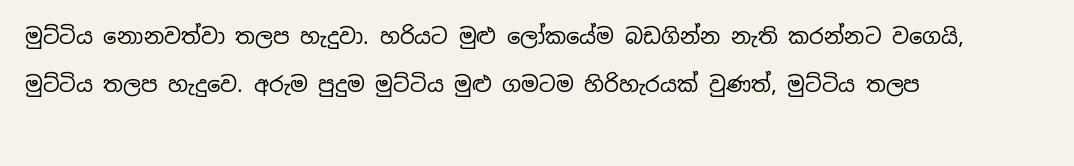මුට්ටිය නොනවත්වා තලප හැදුවා. හරියට මුළු ලෝකයේම බඩගින්න නැති කරන්නට වගෙයි, මුට්ටිය තලප හැදුවෙ. අරුම පුදුම මුට්ටිය මුළු ගමටම හිරිහැරයක් වුණත්, මුට්ටිය තලප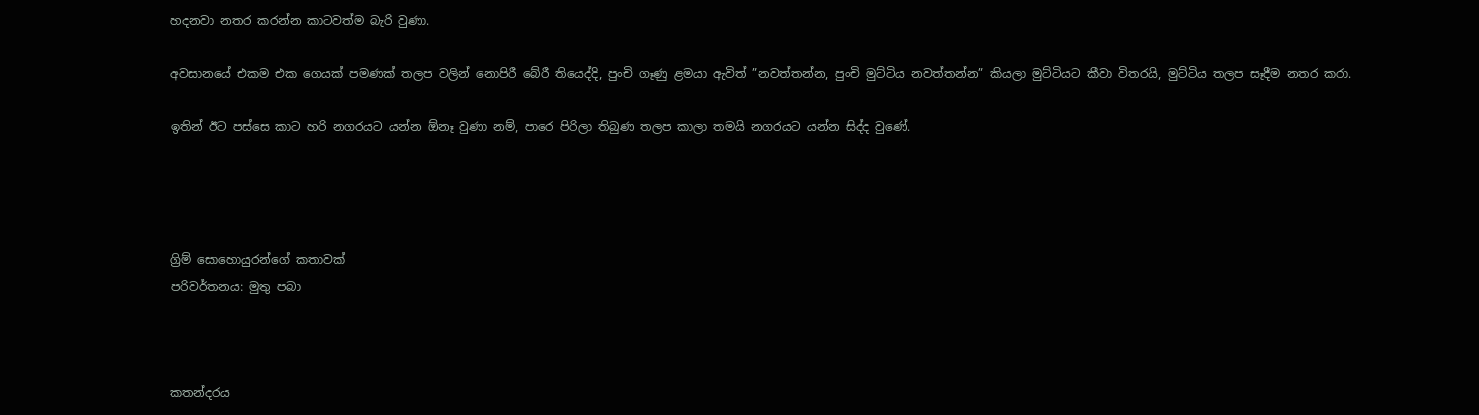හදනවා නතර කරන්න කාටවත්ම බැරි වුණා.

අවසානයේ එකම එක ගෙයක් පමණක් තලප වලින් නොපිරී බේරී තියෙද්දි, පුංචි ගෑණු ළමයා ඇවිත් ”නවත්තන්න, පුංචි මුට්ටිය නවත්තන්න” කියලා මුට්ටියට කීවා විතරයි, මුට්ටිය තලප සෑදීම නතර කරා.

ඉතින් ඊට පස්සෙ කාට හරි නගරයට යන්න ඕනෑ වුණා නම්, පාරෙ පිරිලා තිබුණ තලප කාලා තමයි නගරයට යන්න සිද්ද වුණේ.




ග්‍රිම් සොහොයුරන්ගේ කතාවක්
පරිවර්තනය: මුතු පබා



කතන්දරය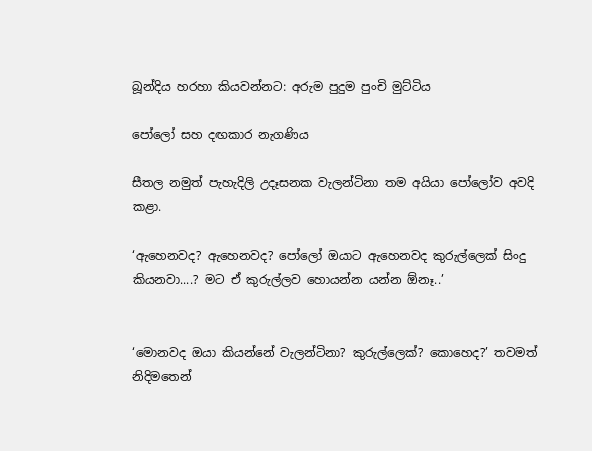බූන්දිය හරහා කියවන්නට: අරුම පුදුම පුංචි මුට්ටිය

පෝලෝ සහ දඟකාර නැගණිය

සීතල නමුත් පැහැදිලි උදෑසනක වැලන්ටිනා තම අයියා පෝලෝව අවදි කළා.

‘ඇහෙනවද? ඇහෙනවද? පෝලෝ ඔයාට ඇහෙනවද කුරුල්ලෙක් සිංදු කියනවා....? මට ඒ කුරුල්ලව හොයන්න යන්න ඕනෑ..’


‘මොනවද ඔයා කියන්නේ වැලන්ටිනා? කුරුල්ලෙක්? කොහෙද?’ තවමත් නිදිමතෙන්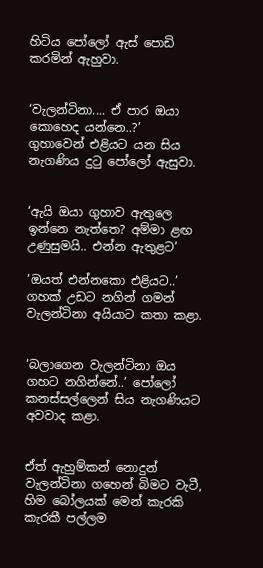හිටිය පෝලෝ ඇස් පොඩි කරමින් ඇහුවා.


‘වැලන්ටිනා.... ඒ පාර ඔයා කොහෙද යන්නෙ..?’
ගුහාවෙන් එළියට යන සිය නැගණිය දුටු පෝලෝ ඇසුවා.


‘ඇයි ඔයා ගුහාව ඇතුලෙ ඉන්නෙ නැත්තෙ? අම්මා ළඟ උණුසුමයි.. එන්න ඇතුළට’

‘ඔයත් එන්නකො එළියට..’ ගහක් උඩට නගින් ගමන් වැලන්ටිනා අයියාට කතා කළා.


‘බලාගෙන වැලන්ටිනා ඔය ගහට නගින්නේ..’ පෝලෝ කනස්සල්ලෙන් සිය නැගණියට අවවාද කළා.


ඒත් ඇහුම්කන් නොදුන් වැලන්ටිනා ගහෙන් බිමට වැටී, හිම බෝලයක් මෙන් කැරකි කැරකී පල්ලම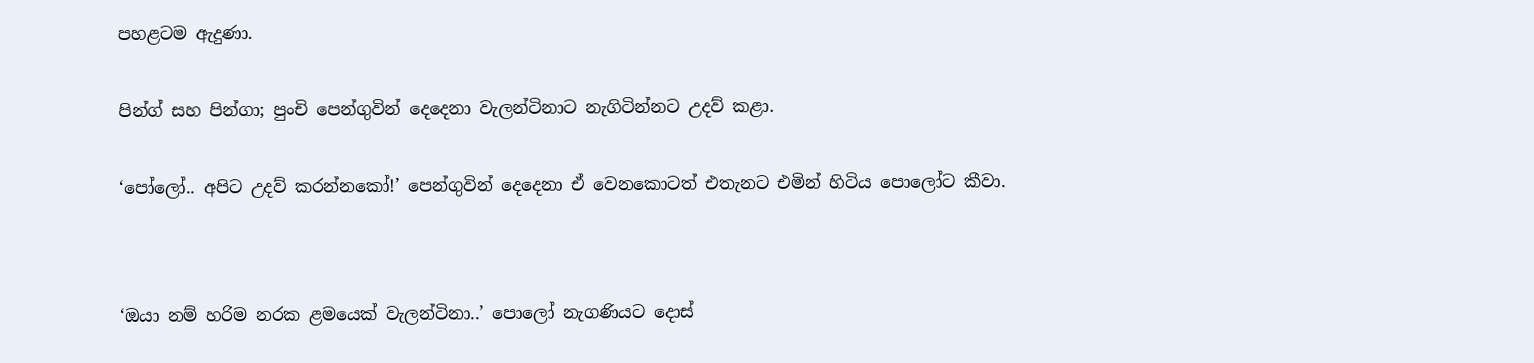පහළටම ඇදුණා.


පින්ග් සහ පින්ගා; පුංචි පෙන්ගුවින් දෙදෙනා වැලන්ටිනාට නැගිටින්නට උදව් කළා.


‘පෝලෝ.. අපිට උදව් කරන්නකෝ!’ පෙන්ගුවින් දෙදෙනා ඒ වෙනකොටත් එතැනට එමින් හිටිය පොලෝට කීවා.




‘ඔයා නම් හරිම නරක ළමයෙක් වැලන්ටිනා..’ පොලෝ නැගණියට දොස්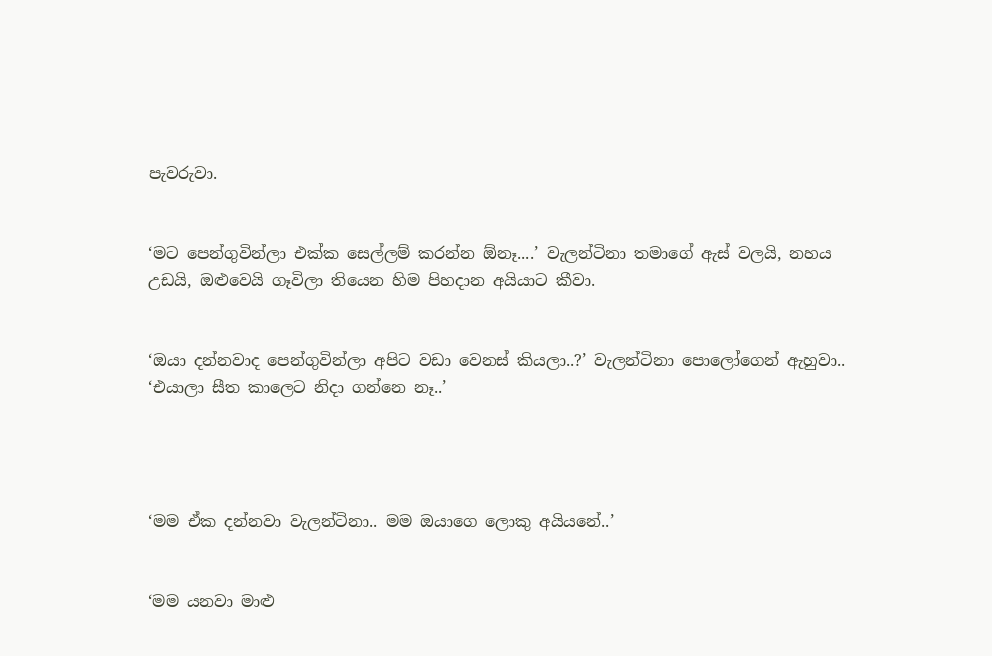පැවරුවා.


‘මට පෙන්ගුවින්ලා එක්ක සෙල්ලම් කරන්න ඕනෑ....’ වැලන්ටිනා තමාගේ ඇස් වලයි, නහය උඩයි, ඔළුවෙයි ගෑවිලා තියෙන හිම පිහදාන අයියාට කීවා.


‘ඔයා දන්නවාද පෙන්ගුවින්ලා අපිට වඩා වෙනස් කියලා..?’ වැලන්ටිනා පොලෝගෙන් ඇහුවා.. ‘එයාලා සීත කාලෙට නිදා ගන්නෙ නෑ..’




‘මම ඒක දන්නවා වැලන්ටිනා.. මම ඔයාගෙ ලොකු අයියනේ..’


‘මම යනවා මාළු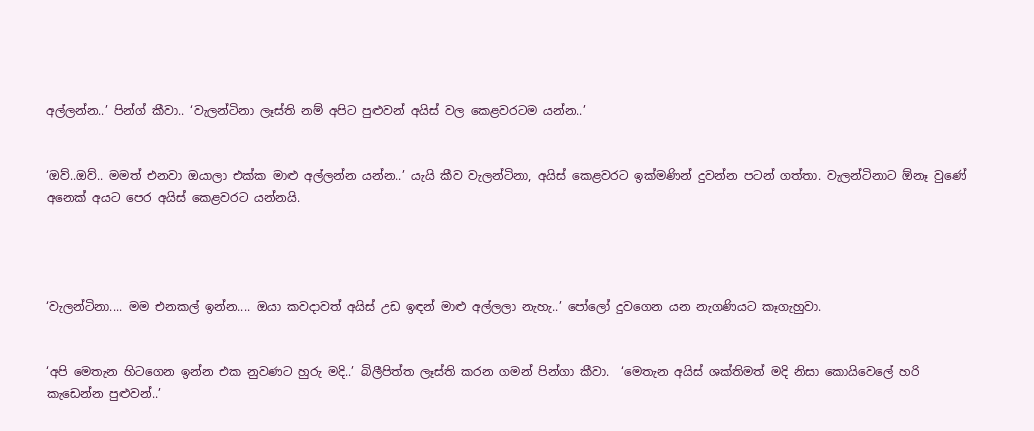අල්ලන්න..’ පින්ග් කීවා.. ‘වැලන්ටිනා ලෑස්ති නම් අපිට පුළුවන් අයිස් වල කෙළවරටම යන්න..’


‘ඔව්..ඔව්.. මමත් එනවා ඔයාලා එක්ක මාළු අල්ලන්න යන්න..’ යැයි කීව වැලන්ටිනා, අයිස් කෙළවරට ඉක්මණින් දුවන්න පටන් ගත්තා. වැලන්ටිනාට ඕනෑ වුණේ අනෙක් අයට පෙර අයිස් කෙළවරට යන්නයි.




‘වැලන්ටිනා.... මම එනකල් ඉන්න.... ඔයා කවදාවත් අයිස් උඩ ඉඳන් මාළු අල්ලලා නැහැ..’ පෝලෝ දුවගෙන යන නැගණියට කෑගැහුවා.


‘අපි මෙතැන හිටගෙන ඉන්න එක නුවණට හුරු මදි..’ බිලීපිත්ත ලෑස්ති කරන ගමන් පින්ගා කීවා.  ‘මෙතැන අයිස් ශක්තිමත් මදි නිසා කොයිවෙලේ හරි කැඩෙන්න පුළුවන්..’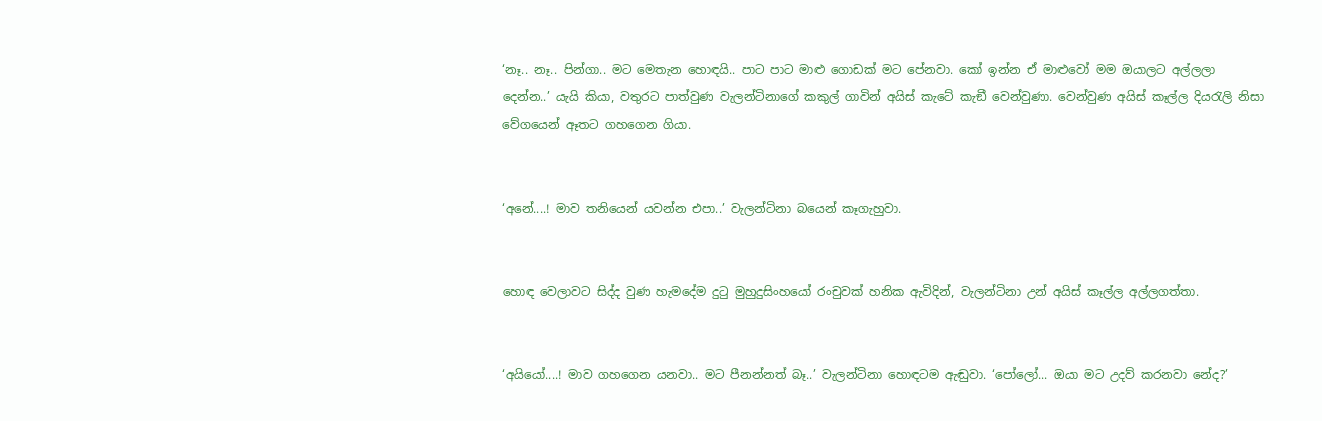‘නෑ.. නෑ.. පින්ගා.. මට මෙතැන හොඳයි.. පාට පාට මාළු ගොඩක් මට පේනවා. කෝ ඉන්න ඒ මාළුවෝ මම ඔයාලට අල්ලලා දෙන්න..’ යැයි කියා, වතුරට පාත්වුණ වැලන්ටිනාගේ කකුල් ගාවින් අයිස් කැටේ කැඞී වෙන්වුණා. වෙන්වුණ අයිස් කෑල්ල දියරැලි නිසා වේගයෙන් ඈතට ගහගෙන ගියා.


‘අනේ....! මාව තනියෙන් යවන්න එපා..’ වැලන්ටිනා බයෙන් කෑගැහුවා.


හොඳ වෙලාවට සිද්ද වුණ හැමදේම දුටු මුහුදුසිංහයෝ රංචුවක් හනික ඇවිදින්, වැලන්ටිනා උන් අයිස් කෑල්ල අල්ලගත්තා.


‘අයියෝ....! මාව ගහගෙන යනවා.. මට පීනන්නත් බෑ..’ වැලන්ටිනා හොඳටම ඇඬුවා. ‘පෝලෝ... ඔයා මට උදව් කරනවා නේද?’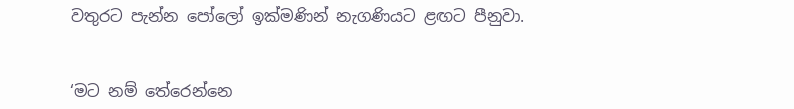වතුරට පැන්න පෝලෝ ඉක්මණින් නැගණියට ළඟට පීනුවා.


‘මට නම් තේරෙන්නෙ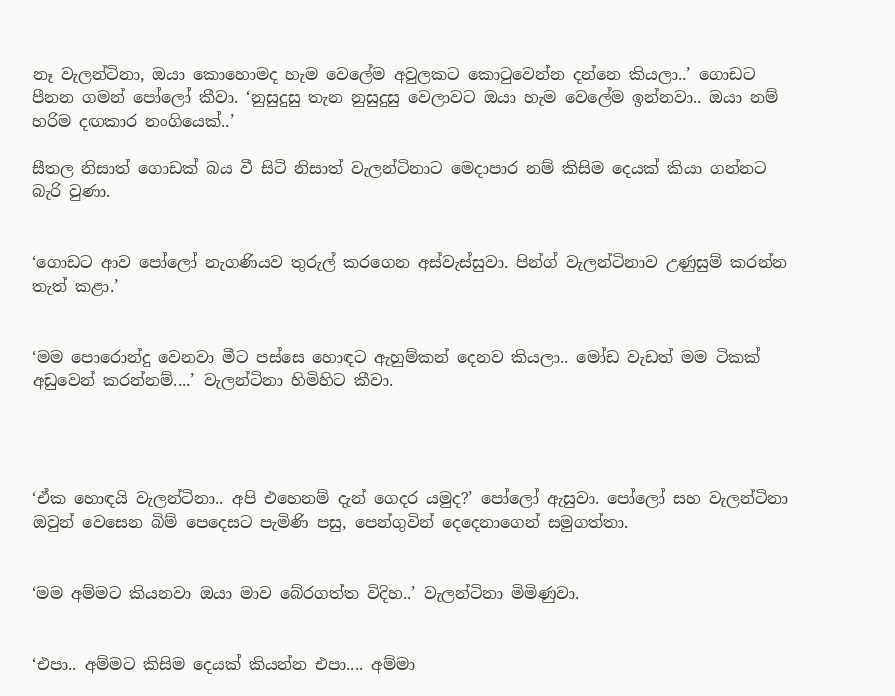නෑ වැලන්ටිනා, ඔයා කොහොමද හැම වෙලේම අවුලකට කොටුවෙන්න දන්නෙ කියලා..’ ගොඩට පීනන ගමන් පෝලෝ කීවා. ‘නුසුදුසු තැන නුසුදුසු වෙලාවට ඔයා හැම වෙලේම ඉන්නවා.. ඔයා නම් හරිම දඟකාර නංගියෙක්..’

සීතල නිසාත් ගොඩක් බය වී සිටි නිසාත් වැලන්ටිනාට මෙදාපාර නම් කිසිම දෙයක් කියා ගන්නට බැරි වුණා.


‘ගොඩට ආව පෝලෝ නැගණියව තුරුල් කරගෙන අස්වැස්සුවා. පින්ග් වැලන්ටිනාව උණුසුම් කරන්න තැත් කළා.’


‘මම පොරොන්දු වෙනවා මීට පස්සෙ හොඳට ඇහුම්කන් දෙනව කියලා.. මෝඩ වැඩත් මම ටිකක් අඩුවෙන් කරන්නම්....’ වැලන්ටිනා හිමිහිට කීවා.




‘ඒක හොඳයි වැලන්ටිනා.. අපි එහෙනම් දැන් ගෙදර යමුද?’ පෝලෝ ඇසුවා. පෝලෝ සහ වැලන්ටිනා ඔවුන් වෙසෙන බිම් පෙදෙසට පැමිණි පසු, පෙන්ගුවින් දෙදෙනාගෙන් සමුගත්තා.


‘මම අම්මට කියනවා ඔයා මාව බේරගත්ත විදිහ..’ වැලන්ටිනා මිමිණුවා.


‘එපා.. අම්මට කිසිම දෙයක් කියන්න එපා.... අම්මා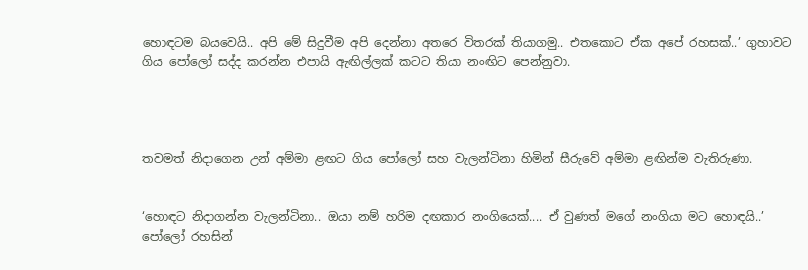හොඳටම බයවෙයි.. අපි මේ සිදුවීම අපි දෙන්නා අතරෙ විතරක් තියාගමු.. එතකොට ඒක අපේ රහසක්..’ ගුහාවට ගිය පෝලෝ සද්ද කරන්න එපායි ඇඟිල්ලක් කටට තියා නංඟිට පෙන්නුවා.




තවමත් නිදාගෙන උන් අම්මා ළඟට ගිය පෝලෝ සහ වැලන්ටිනා හිමින් සීරුවේ අම්මා ළඟින්ම වැතිරුණා.


‘හොඳට නිදාගන්න වැලන්ටිනා.. ඔයා නම් හරිම දඟකාර නංගියෙක්.... ඒ වුණත් මගේ නංගියා මට හොඳයි..’ පෝලෝ රහසින්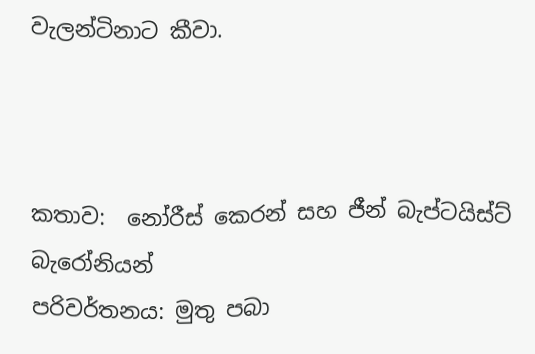වැලන්ටිනාට කීවා.



කතාව:  නෝරීස් කෙරන් සහ ජීන් බැප්ටයිස්ට් බැරෝනියන්
පරිවර්තනය: මුතු පබා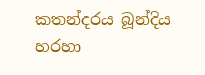කතන්දරය බූන්දිය හරහා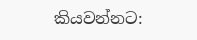කියවන්නට: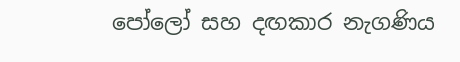පෝලෝ සහ දඟකාර නැගණිය